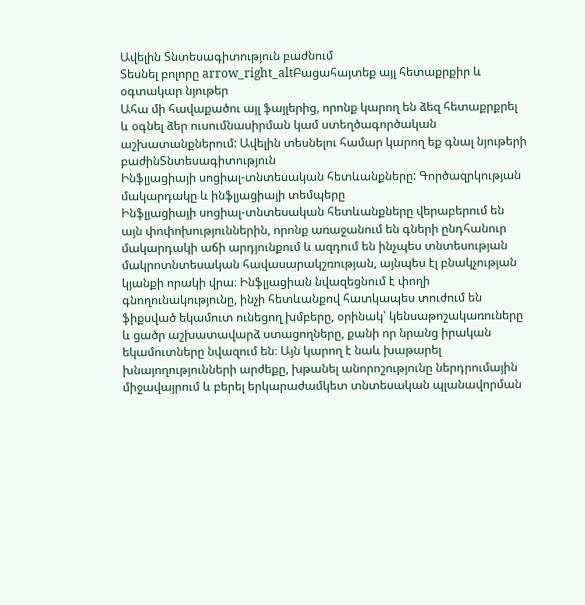Ավելին Տնտեսագիտություն բաժնում
Տեսնել բոլորը arrow_right_altԲացահայտեք այլ հետաքրքիր և օգտակար նյութեր
Ահա մի հավաքածու այլ ֆայլերից, որոնք կարող են ձեզ հետաքրքրել և օգնել ձեր ուսումնասիրման կամ ստեղծագործական աշխատանքներում: Ավելին տեսնելու համար կարող եք գնալ նյութերի բաժինՏնտեսագիտություն
Ինֆլյացիայի սոցիալ-տնտեսական հետևանքները: Գործազրկության մակարդակը և ինֆլյացիայի տեմպերը
Ինֆլյացիայի սոցիալ-տնտեսական հետևանքները վերաբերում են այն փոփոխություններին, որոնք առաջանում են գների ընդհանուր մակարդակի աճի արդյունքում և ազդում են ինչպես տնտեսության մակրոտնտեսական հավասարակշռության, այնպես էլ բնակչության կյանքի որակի վրա։ Ինֆլյացիան նվազեցնում է փողի գնողունակությունը, ինչի հետևանքով հատկապես տուժում են ֆիքսված եկամուտ ունեցող խմբերը, օրինակ՝ կենսաթոշակառուները և ցածր աշխատավարձ ստացողները, քանի որ նրանց իրական եկամուտները նվազում են։ Այն կարող է նաև խաթարել խնայողությունների արժեքը, խթանել անորոշությունը ներդրումային միջավայրում և բերել երկարաժամկետ տնտեսական պլանավորման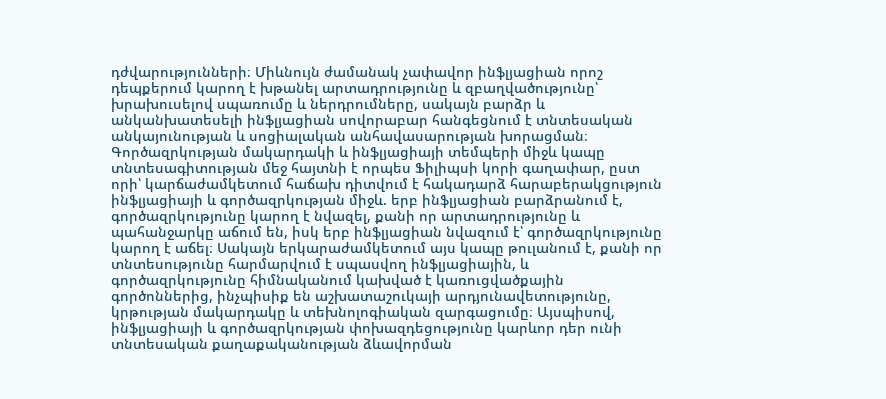դժվարությունների։ Միևնույն ժամանակ չափավոր ինֆլյացիան որոշ դեպքերում կարող է խթանել արտադրությունը և զբաղվածությունը՝ խրախուսելով սպառումը և ներդրումները, սակայն բարձր և անկանխատեսելի ինֆլյացիան սովորաբար հանգեցնում է տնտեսական անկայունության և սոցիալական անհավասարության խորացման։ Գործազրկության մակարդակի և ինֆլյացիայի տեմպերի միջև կապը տնտեսագիտության մեջ հայտնի է որպես Ֆիլիպսի կորի գաղափար, ըստ որի՝ կարճաժամկետում հաճախ դիտվում է հակադարձ հարաբերակցություն ինֆլյացիայի և գործազրկության միջև. երբ ինֆլյացիան բարձրանում է, գործազրկությունը կարող է նվազել, քանի որ արտադրությունը և պահանջարկը աճում են, իսկ երբ ինֆլյացիան նվազում է՝ գործազրկությունը կարող է աճել։ Սակայն երկարաժամկետում այս կապը թուլանում է, քանի որ տնտեսությունը հարմարվում է սպասվող ինֆլյացիային, և գործազրկությունը հիմնականում կախված է կառուցվածքային գործոններից, ինչպիսիք են աշխատաշուկայի արդյունավետությունը, կրթության մակարդակը և տեխնոլոգիական զարգացումը։ Այսպիսով, ինֆլյացիայի և գործազրկության փոխազդեցությունը կարևոր դեր ունի տնտեսական քաղաքականության ձևավորման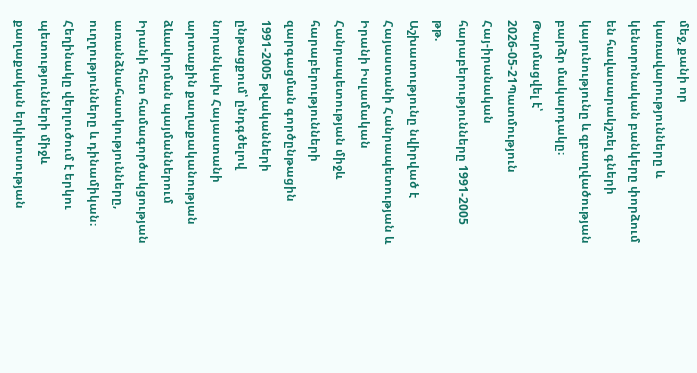մեջ, քանի որ կառավարությունները և կենտրոնական բանկերը փորձում են հավասարակշռել գների կայունությունը և զբաղվածության բարձր մակարդակը։
Թարմացվել է՝ 2026-05-21Պատմություն
Հայ-իրանական հարաբերությունները 1991-2005 թթ.
Աշխատությունը նվիրված է Հայաստանի Հանրապետության և Իրանի Իսլամական Հանրապետության միջև հարաբերությունների զարգացման գործընթացին 1991-2005 թվականների ընթացքում՝ ընդգծելով նորանկախ Հայաստանի արտաքին քաղաքականության ձևավորման պայմաններում Իրանի հետ համագործակցության առանձնահատկությունները, ուղղությունները և դինամիկան։ Հեղինակը վերլուծում է երկու պետությունների միջև քաղաքական երկխոսության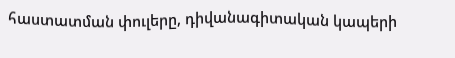հաստատման փուլերը, դիվանագիտական կապերի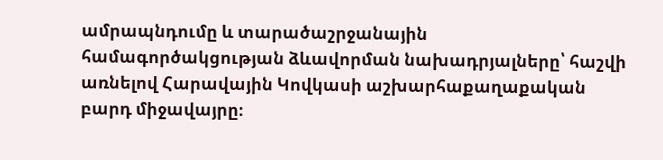ամրապնդումը և տարածաշրջանային համագործակցության ձևավորման նախադրյալները՝ հաշվի առնելով Հարավային Կովկասի աշխարհաքաղաքական բարդ միջավայրը։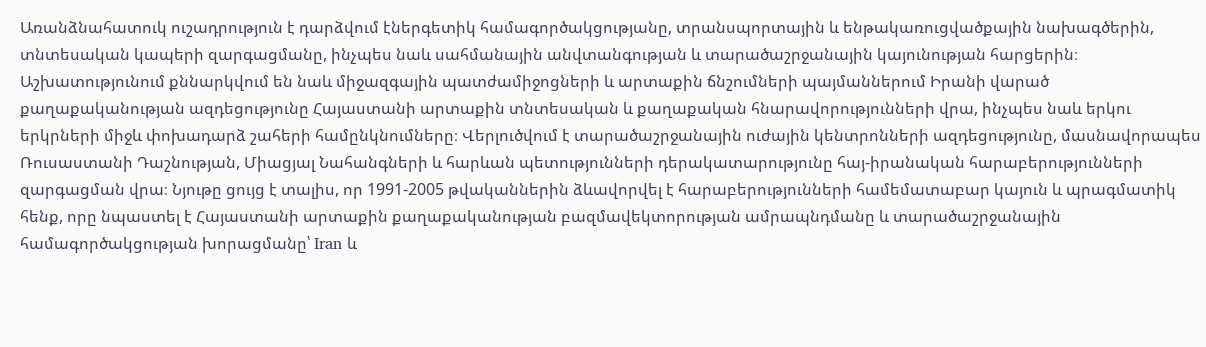Առանձնահատուկ ուշադրություն է դարձվում էներգետիկ համագործակցությանը, տրանսպորտային և ենթակառուցվածքային նախագծերին, տնտեսական կապերի զարգացմանը, ինչպես նաև սահմանային անվտանգության և տարածաշրջանային կայունության հարցերին։ Աշխատությունում քննարկվում են նաև միջազգային պատժամիջոցների և արտաքին ճնշումների պայմաններում Իրանի վարած քաղաքականության ազդեցությունը Հայաստանի արտաքին տնտեսական և քաղաքական հնարավորությունների վրա, ինչպես նաև երկու երկրների միջև փոխադարձ շահերի համընկնումները։ Վերլուծվում է տարածաշրջանային ուժային կենտրոնների ազդեցությունը, մասնավորապես Ռուսաստանի Դաշնության, Միացյալ Նահանգների և հարևան պետությունների դերակատարությունը հայ-իրանական հարաբերությունների զարգացման վրա։ Նյութը ցույց է տալիս, որ 1991-2005 թվականներին ձևավորվել է հարաբերությունների համեմատաբար կայուն և պրագմատիկ հենք, որը նպաստել է Հայաստանի արտաքին քաղաքականության բազմավեկտորության ամրապնդմանը և տարածաշրջանային համագործակցության խորացմանը՝ Iran և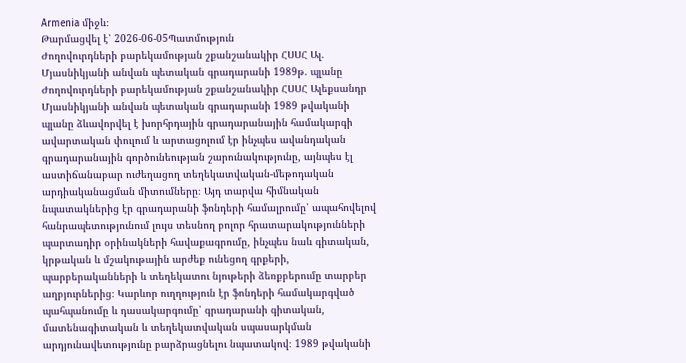Armenia միջև։
Թարմացվել է՝ 2026-06-05Պատմություն
Ժողովուրդների բարեկամության շքանշանակիր ՀՍՍՀ Ալ. Մյասնիկյանի անվան պետական գրադարանի 1989թ. պլանը
Ժողովուրդների բարեկամության շքանշանակիր ՀՍՍՀ Ալեքսանդր Մյասնիկյանի անվան պետական գրադարանի 1989 թվականի պլանը ձևավորվել է խորհրդային գրադարանային համակարգի ավարտական փուլում և արտացոլում էր ինչպես ավանդական գրադարանային գործունեության շարունակությունը, այնպես էլ աստիճանաբար ուժեղացող տեղեկատվական-մեթոդական արդիականացման միտումները։ Այդ տարվա հիմնական նպատակներից էր գրադարանի ֆոնդերի համալրումը՝ ապահովելով հանրապետությունում լույս տեսնող բոլոր հրատարակությունների պարտադիր օրինակների հավաքագրումը, ինչպես նաև գիտական, կրթական և մշակութային արժեք ունեցող գրքերի, պարբերականների և տեղեկատու նյութերի ձեռքբերումը տարբեր աղբյուրներից։ Կարևոր ուղղություն էր ֆոնդերի համակարգված պահպանումը և դասակարգումը՝ գրադարանի գիտական, մատենագիտական և տեղեկատվական սպասարկման արդյունավետությունը բարձրացնելու նպատակով։ 1989 թվականի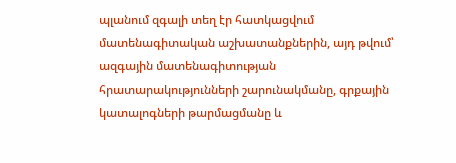պլանում զգալի տեղ էր հատկացվում մատենագիտական աշխատանքներին, այդ թվում՝ ազգային մատենագիտության հրատարակությունների շարունակմանը, գրքային կատալոգների թարմացմանը և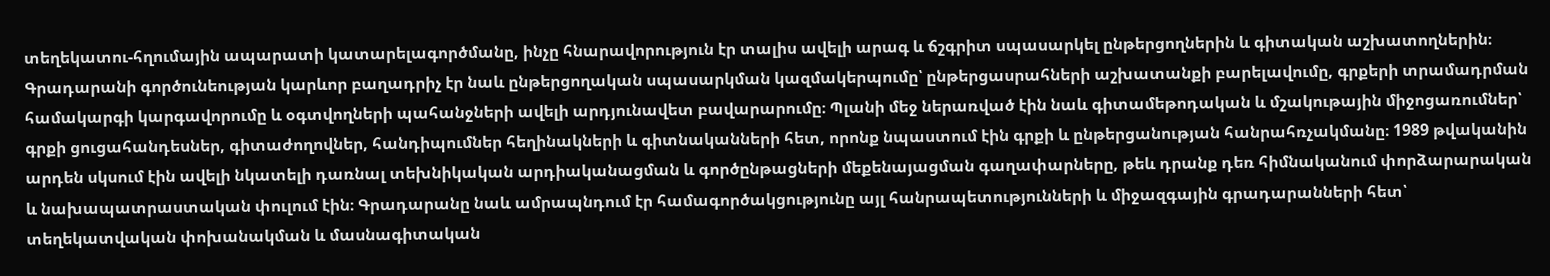տեղեկատու-հղումային ապարատի կատարելագործմանը, ինչը հնարավորություն էր տալիս ավելի արագ և ճշգրիտ սպասարկել ընթերցողներին և գիտական աշխատողներին։ Գրադարանի գործունեության կարևոր բաղադրիչ էր նաև ընթերցողական սպասարկման կազմակերպումը՝ ընթերցասրահների աշխատանքի բարելավումը, գրքերի տրամադրման համակարգի կարգավորումը և օգտվողների պահանջների ավելի արդյունավետ բավարարումը։ Պլանի մեջ ներառված էին նաև գիտամեթոդական և մշակութային միջոցառումներ՝ գրքի ցուցահանդեսներ, գիտաժողովներ, հանդիպումներ հեղինակների և գիտնականների հետ, որոնք նպաստում էին գրքի և ընթերցանության հանրահռչակմանը։ 1989 թվականին արդեն սկսում էին ավելի նկատելի դառնալ տեխնիկական արդիականացման և գործընթացների մեքենայացման գաղափարները, թեև դրանք դեռ հիմնականում փորձարարական և նախապատրաստական փուլում էին։ Գրադարանը նաև ամրապնդում էր համագործակցությունը այլ հանրապետությունների և միջազգային գրադարանների հետ՝ տեղեկատվական փոխանակման և մասնագիտական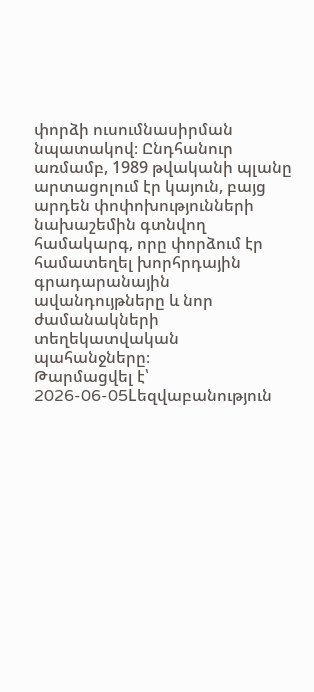փորձի ուսումնասիրման նպատակով։ Ընդհանուր առմամբ, 1989 թվականի պլանը արտացոլում էր կայուն, բայց արդեն փոփոխությունների նախաշեմին գտնվող համակարգ, որը փորձում էր համատեղել խորհրդային գրադարանային ավանդույթները և նոր ժամանակների տեղեկատվական պահանջները։
Թարմացվել է՝ 2026-06-05Lեզվաբանություն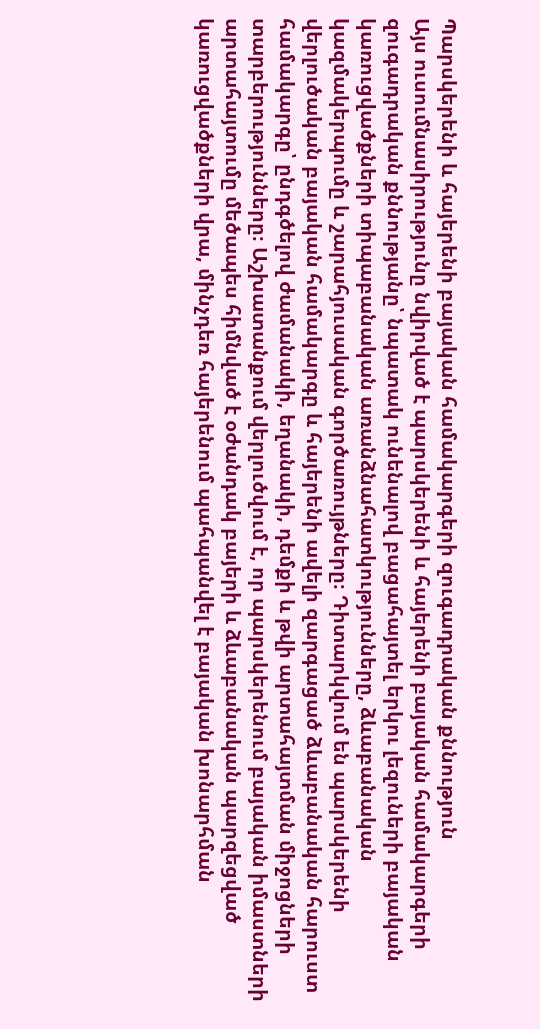Պարսկերենի և հայերենի բայական համակարգերի զուգադրական քննություն
Այս ուսումնասիրությունը նվիրված է պարսկերենի և հայերենի բայական համակարգերի զուգադրական քննությանը՝ նպատակ ունենալով բացահայտել երկու լեզուների բայական կառուցվածքների տիպաբանական առանձնահատկությունները, ձևաբանական կազմակերպումը և շարահյուսական գործառույթները։ Դիտարկվում են պարսկերենի վերլուծական բայական համակարգը և հայերենի ավելի զարգացած ձևաբանական հարուստ համակարգը՝ ընդգծելով ժամանակի, եղանակի, դեմքի և թվի արտահայտման միջոցների տարբերությունները։ Աշխատանքում վերլուծվում է, որ պարսկերենում բայական իմաստների արտահայտումը մեծապես հիմնված է օժանդակ բայերի և ձևաբանական պարզեցված կառուցվածքների վրա, մինչդեռ հայերենում պահպանվել է բայական խոնարհման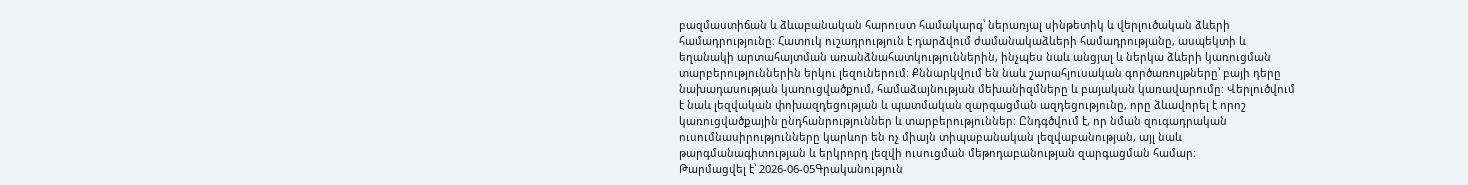բազմաստիճան և ձևաբանական հարուստ համակարգ՝ ներառյալ սինթետիկ և վերլուծական ձևերի համադրությունը։ Հատուկ ուշադրություն է դարձվում ժամանակաձևերի համադրությանը, ասպեկտի և եղանակի արտահայտման առանձնահատկություններին, ինչպես նաև անցյալ և ներկա ձևերի կառուցման տարբերություններին երկու լեզուներում։ Քննարկվում են նաև շարահյուսական գործառույթները՝ բայի դերը նախադասության կառուցվածքում, համաձայնության մեխանիզմները և բայական կառավարումը։ Վերլուծվում է նաև լեզվական փոխազդեցության և պատմական զարգացման ազդեցությունը, որը ձևավորել է որոշ կառուցվածքային ընդհանրություններ և տարբերություններ։ Ընդգծվում է, որ նման զուգադրական ուսումնասիրությունները կարևոր են ոչ միայն տիպաբանական լեզվաբանության, այլ նաև թարգմանագիտության և երկրորդ լեզվի ուսուցման մեթոդաբանության զարգացման համար։
Թարմացվել է՝ 2026-06-05Գրականություն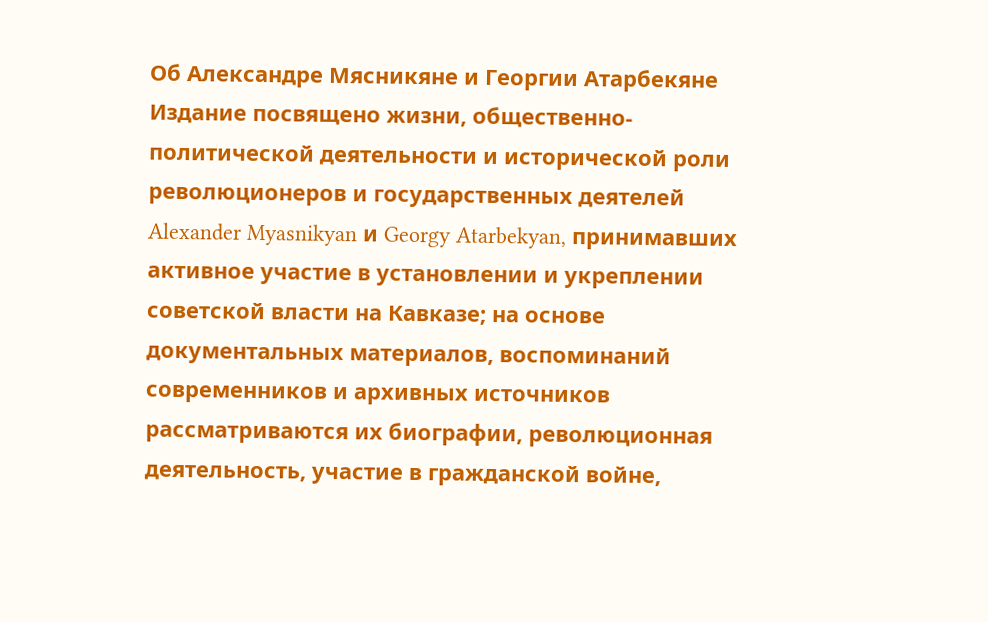Об Александре Мясникяне и Георгии Атарбекяне
Издание посвящено жизни, общественно-политической деятельности и исторической роли революционеров и государственных деятелей Alexander Myasnikyan и Georgy Atarbekyan, принимавших активное участие в установлении и укреплении советской власти на Кавказе; на основе документальных материалов, воспоминаний современников и архивных источников рассматриваются их биографии, революционная деятельность, участие в гражданской войне,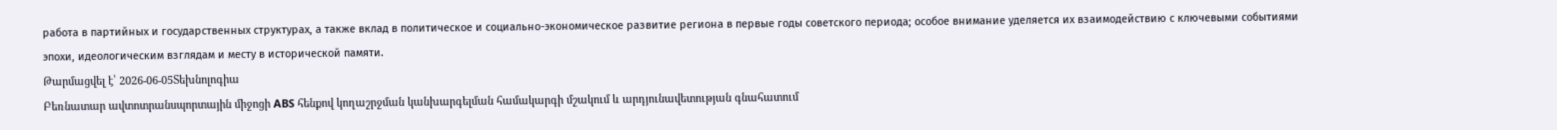работа в партийных и государственных структурах, а также вклад в политическое и социально-экономическое развитие региона в первые годы советского периода; особое внимание уделяется их взаимодействию с ключевыми событиями эпохи, идеологическим взглядам и месту в исторической памяти.
Թարմացվել է՝ 2026-06-05Տեխնոլոգիա
Բեռնատար ավտոտրանսպորտային միջոցի ABS հենքով կողաշրջման կանխարգելման համակարգի մշակում և արդյունավետության գնահատում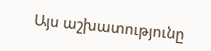Այս աշխատությունը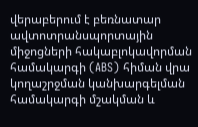վերաբերում է բեռնատար ավտոտրանսպորտային միջոցների հակաբլոկավորման համակարգի (ABS) հիման վրա կողաշրջման կանխարգելման համակարգի մշակման և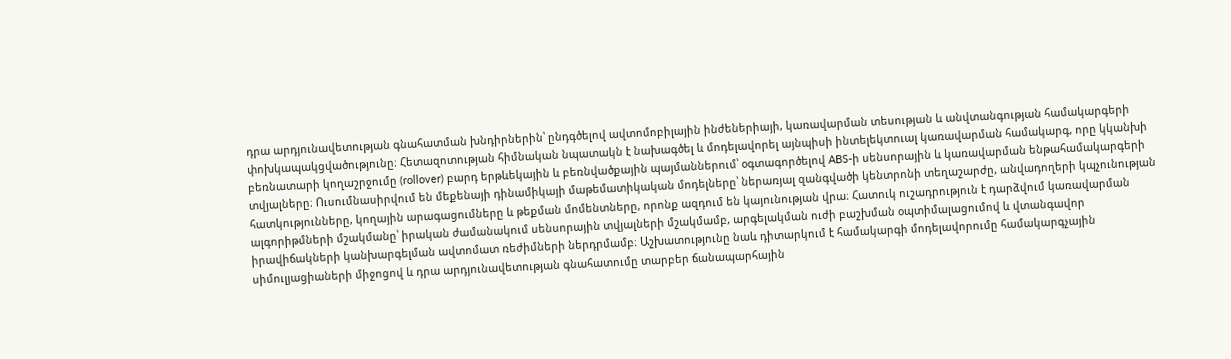դրա արդյունավետության գնահատման խնդիրներին՝ ընդգծելով ավտոմոբիլային ինժեներիայի, կառավարման տեսության և անվտանգության համակարգերի փոխկապակցվածությունը։ Հետազոտության հիմնական նպատակն է նախագծել և մոդելավորել այնպիսի ինտելեկտուալ կառավարման համակարգ, որը կկանխի բեռնատարի կողաշրջումը (rollover) բարդ երթևեկային և բեռնվածքային պայմաններում՝ օգտագործելով ABS-ի սենսորային և կառավարման ենթահամակարգերի տվյալները։ Ուսումնասիրվում են մեքենայի դինամիկայի մաթեմատիկական մոդելները՝ ներառյալ զանգվածի կենտրոնի տեղաշարժը, անվադողերի կպչունության հատկությունները, կողային արագացումները և թեքման մոմենտները, որոնք ազդում են կայունության վրա։ Հատուկ ուշադրություն է դարձվում կառավարման ալգորիթմների մշակմանը՝ իրական ժամանակում սենսորային տվյալների մշակմամբ, արգելակման ուժի բաշխման օպտիմալացումով և վտանգավոր իրավիճակների կանխարգելման ավտոմատ ռեժիմների ներդրմամբ։ Աշխատությունը նաև դիտարկում է համակարգի մոդելավորումը համակարգչային սիմուլյացիաների միջոցով և դրա արդյունավետության գնահատումը տարբեր ճանապարհային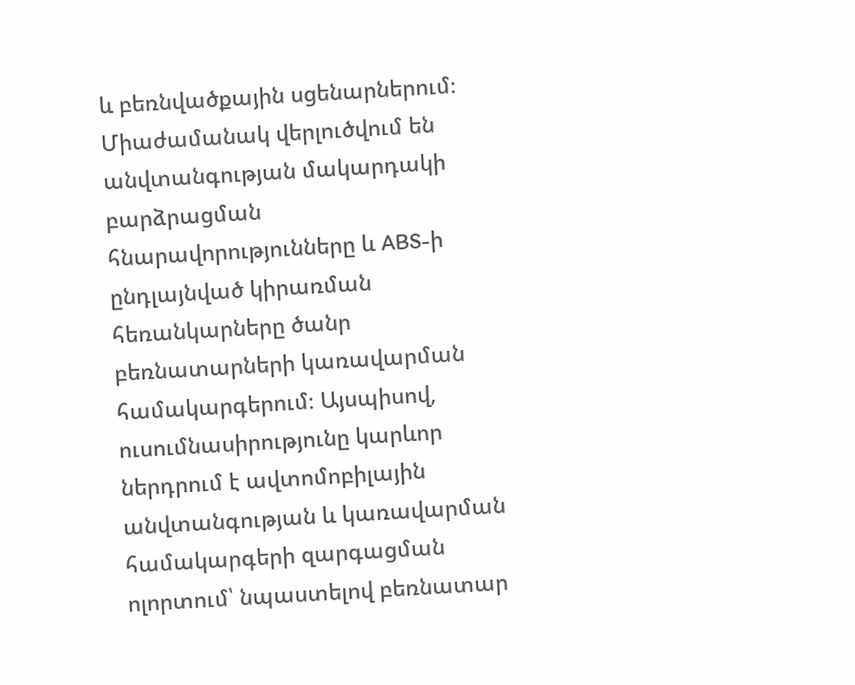և բեռնվածքային սցենարներում։ Միաժամանակ վերլուծվում են անվտանգության մակարդակի բարձրացման հնարավորությունները և ABS-ի ընդլայնված կիրառման հեռանկարները ծանր բեռնատարների կառավարման համակարգերում։ Այսպիսով, ուսումնասիրությունը կարևոր ներդրում է ավտոմոբիլային անվտանգության և կառավարման համակարգերի զարգացման ոլորտում՝ նպաստելով բեռնատար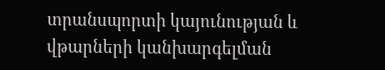տրանսպորտի կայունության և վթարների կանխարգելման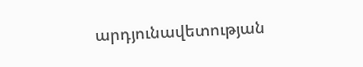արդյունավետության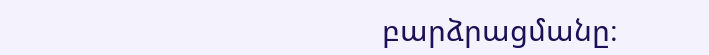բարձրացմանը։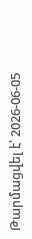Թարմացվել է՝ 2026-06-05